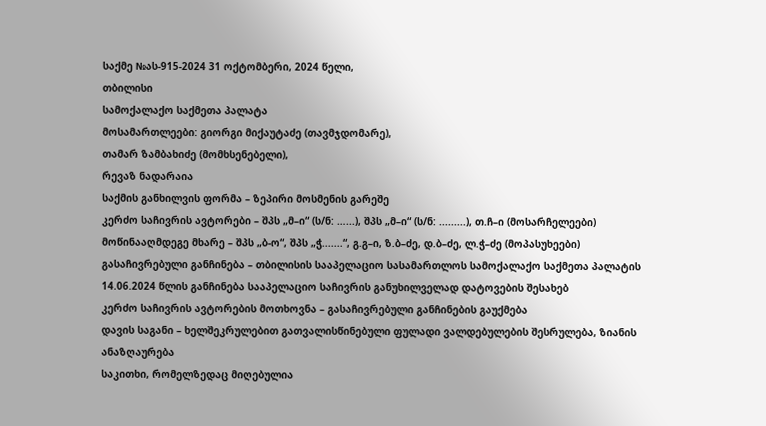საქმე №ას-915-2024 31 ოქტომბერი, 2024 წელი,
თბილისი
სამოქალაქო საქმეთა პალატა
მოსამართლეები: გიორგი მიქაუტაძე (თავმჯდომარე),
თამარ ზამბახიძე (მომხსენებელი),
რევაზ ნადარაია
საქმის განხილვის ფორმა – ზეპირი მოსმენის გარეშე
კერძო საჩივრის ავტორები – შპს „მ–ი“ (ს/ნ: …...), შპს „მ–ი“ (ს/ნ: .........), თ.ჩ–ი (მოსარჩელეები)
მოწინააღმდეგე მხარე – შპს „ბ-ო“, შპს „ჭ.......“, გ.გ–ი, ზ.ბ–ძე, დ.ბ–ძე, ლ.ჭ–ძე (მოპასუხეები)
გასაჩივრებული განჩინება – თბილისის სააპელაციო სასამართლოს სამოქალაქო საქმეთა პალატის 14.06.2024 წლის განჩინება სააპელაციო საჩივრის განუხილველად დატოვების შესახებ
კერძო საჩივრის ავტორების მოთხოვნა – გასაჩივრებული განჩინების გაუქმება
დავის საგანი – ხელშეკრულებით გათვალისწინებული ფულადი ვალდებულების შესრულება, ზიანის ანაზღაურება
საკითხი, რომელზედაც მიღებულია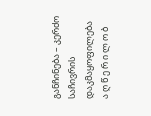განჩინება – კერძო საჩივრის დაკმაყოფილება
ა ღ წ ე რ ი ლ ო ბ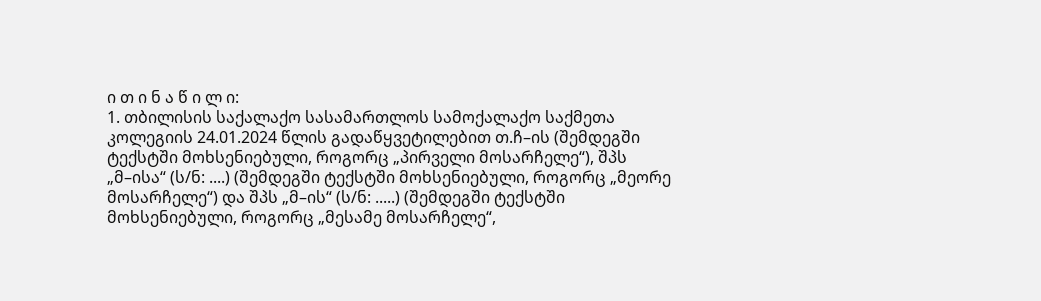ი თ ი ნ ა წ ი ლ ი:
1. თბილისის საქალაქო სასამართლოს სამოქალაქო საქმეთა კოლეგიის 24.01.2024 წლის გადაწყვეტილებით თ.ჩ–ის (შემდეგში ტექსტში მოხსენიებული, როგორც „პირველი მოსარჩელე“), შპს „მ–ისა“ (ს/ნ: ....) (შემდეგში ტექსტში მოხსენიებული, როგორც „მეორე მოსარჩელე“) და შპს „მ–ის“ (ს/ნ: .....) (შემდეგში ტექსტში მოხსენიებული, როგორც „მესამე მოსარჩელე“,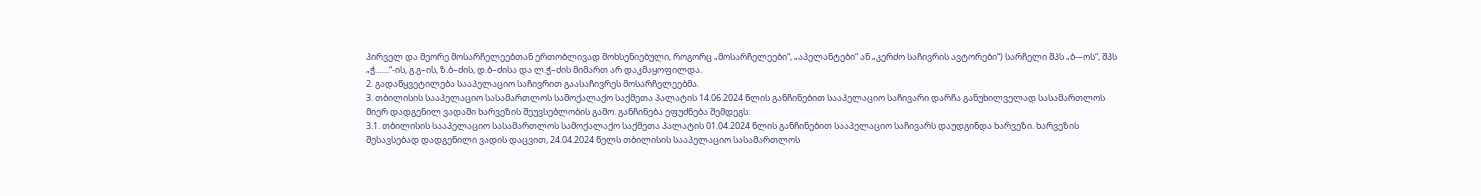პირველ და მეორე მოსარჩელეებთან ერთობლივად მოხსენიებული, როგორც „მოსარჩელეები“, „აპელანტები“ ან „კერძო საჩივრის ავტორები“) სარჩელი შპს „ბ-–ოს“, შპს „ჭ.......“-ის, გ.გ–ის, ზ.ბ–ძის, დ.ბ–ძისა და ლ.ჭ–ძის მიმართ არ დაკმაყოფილდა.
2. გადაწყვეტილება სააპელაციო საჩივრით გაასაჩივრეს მოსარჩელეებმა.
3. თბილისის სააპელაციო სასამართლოს სამოქალაქო საქმეთა პალატის 14.06.2024 წლის განჩინებით სააპელაციო საჩივარი დარჩა განუხილველად სასამართლოს მიერ დადგენილ ვადაში ხარვეზის შეუვსებლობის გამო. განჩინება ეფუძნება შემდეგს:
3.1. თბილისის სააპელაციო სასამართლოს სამოქალაქო საქმეთა პალატის 01.04.2024 წლის განჩინებით სააპელაციო საჩივარს დაუდგინდა ხარვეზი. ხარვეზის შესავსებად დადგენილი ვადის დაცვით, 24.04.2024 წელს თბილისის სააპელაციო სასამართლოს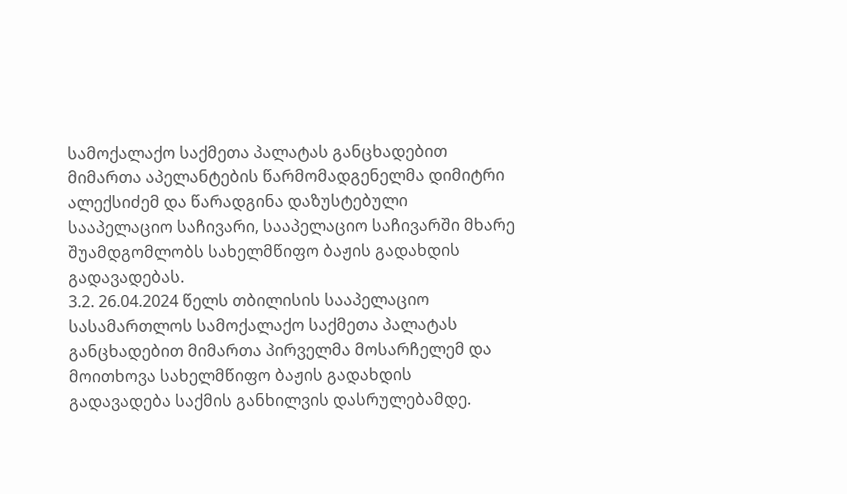სამოქალაქო საქმეთა პალატას განცხადებით მიმართა აპელანტების წარმომადგენელმა დიმიტრი ალექსიძემ და წარადგინა დაზუსტებული სააპელაციო საჩივარი, სააპელაციო საჩივარში მხარე შუამდგომლობს სახელმწიფო ბაჟის გადახდის გადავადებას.
3.2. 26.04.2024 წელს თბილისის სააპელაციო სასამართლოს სამოქალაქო საქმეთა პალატას განცხადებით მიმართა პირველმა მოსარჩელემ და მოითხოვა სახელმწიფო ბაჟის გადახდის გადავადება საქმის განხილვის დასრულებამდე.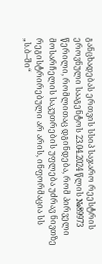განცხადებას ერთვის სსიპ საჯარო რეესტრის ეროვნული სააგენტოს 23.04.2024 წლის №89973 წერილი, რომლითაც დგინდება, რომ პირველი მოსარჩელის საკუთრების უფლება უძრავ ნივთზე რეგისტრირებული არ არის, ინფორმაცია სს „ს.ბ–ში“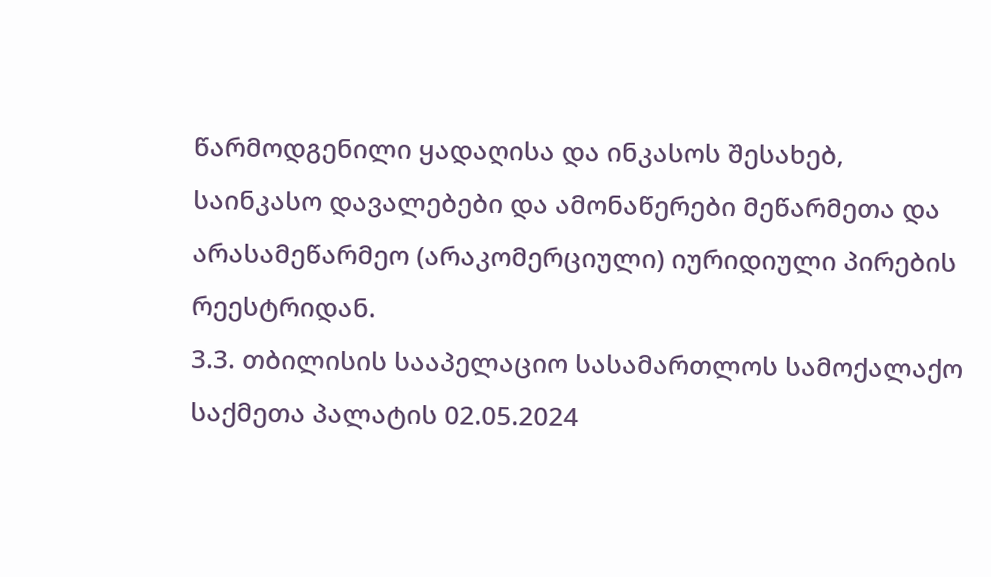წარმოდგენილი ყადაღისა და ინკასოს შესახებ, საინკასო დავალებები და ამონაწერები მეწარმეთა და არასამეწარმეო (არაკომერციული) იურიდიული პირების რეესტრიდან.
3.3. თბილისის სააპელაციო სასამართლოს სამოქალაქო საქმეთა პალატის 02.05.2024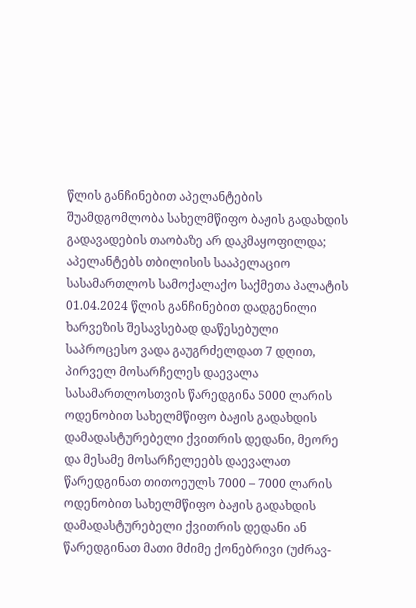წლის განჩინებით აპელანტების შუამდგომლობა სახელმწიფო ბაჟის გადახდის გადავადების თაობაზე არ დაკმაყოფილდა; აპელანტებს თბილისის სააპელაციო სასამართლოს სამოქალაქო საქმეთა პალატის 01.04.2024 წლის განჩინებით დადგენილი ხარვეზის შესავსებად დაწესებული საპროცესო ვადა გაუგრძელდათ 7 დღით, პირველ მოსარჩელეს დაევალა სასამართლოსთვის წარედგინა 5000 ლარის ოდენობით სახელმწიფო ბაჟის გადახდის დამადასტურებელი ქვითრის დედანი, მეორე და მესამე მოსარჩელეებს დაევალათ წარედგინათ თითოეულს 7000 – 7000 ლარის ოდენობით სახელმწიფო ბაჟის გადახდის დამადასტურებელი ქვითრის დედანი ან წარედგინათ მათი მძიმე ქონებრივი (უძრავ-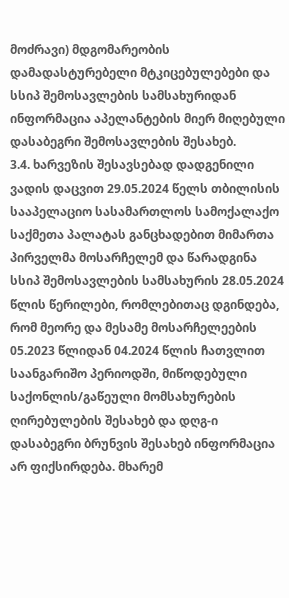მოძრავი) მდგომარეობის დამადასტურებელი მტკიცებულებები და სსიპ შემოსავლების სამსახურიდან ინფორმაცია აპელანტების მიერ მიღებული დასაბეგრი შემოსავლების შესახებ.
3.4. ხარვეზის შესავსებად დადგენილი ვადის დაცვით 29.05.2024 წელს თბილისის სააპელაციო სასამართლოს სამოქალაქო საქმეთა პალატას განცხადებით მიმართა პირველმა მოსარჩელემ და წარადგინა სსიპ შემოსავლების სამსახურის 28.05.2024 წლის წერილები, რომლებითაც დგინდება, რომ მეორე და მესამე მოსარჩელეების 05.2023 წლიდან 04.2024 წლის ჩათვლით საანგარიშო პერიოდში, მიწოდებული საქონლის/გაწეული მომსახურების ღირებულების შესახებ და დღგ-ი დასაბეგრი ბრუნვის შესახებ ინფორმაცია არ ფიქსირდება. მხარემ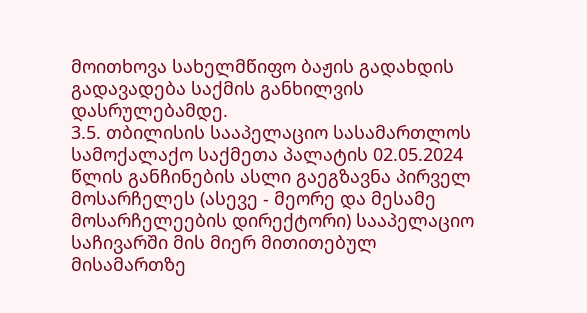მოითხოვა სახელმწიფო ბაჟის გადახდის გადავადება საქმის განხილვის დასრულებამდე.
3.5. თბილისის სააპელაციო სასამართლოს სამოქალაქო საქმეთა პალატის 02.05.2024 წლის განჩინების ასლი გაეგზავნა პირველ მოსარჩელეს (ასევე - მეორე და მესამე მოსარჩელეების დირექტორი) სააპელაციო საჩივარში მის მიერ მითითებულ მისამართზე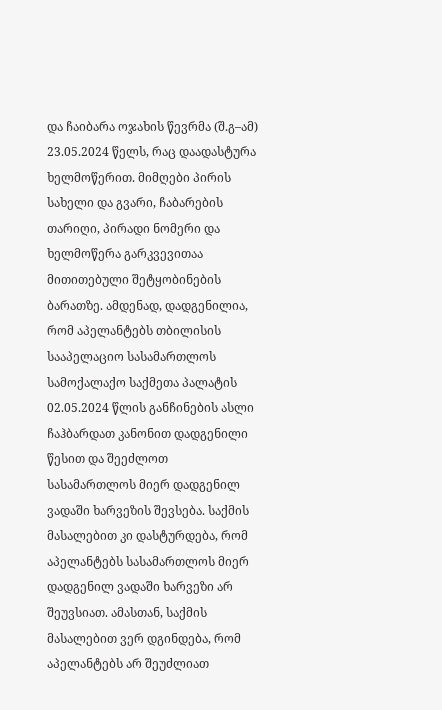და ჩაიბარა ოჯახის წევრმა (შ.გ–ამ) 23.05.2024 წელს, რაც დაადასტურა ხელმოწერით. მიმღები პირის სახელი და გვარი, ჩაბარების თარიღი, პირადი ნომერი და ხელმოწერა გარკვევითაა მითითებული შეტყობინების ბარათზე. ამდენად, დადგენილია, რომ აპელანტებს თბილისის სააპელაციო სასამართლოს სამოქალაქო საქმეთა პალატის 02.05.2024 წლის განჩინების ასლი ჩაჰბარდათ კანონით დადგენილი წესით და შეეძლოთ სასამართლოს მიერ დადგენილ ვადაში ხარვეზის შევსება. საქმის მასალებით კი დასტურდება, რომ აპელანტებს სასამართლოს მიერ დადგენილ ვადაში ხარვეზი არ შეუვსიათ. ამასთან, საქმის მასალებით ვერ დგინდება, რომ აპელანტებს არ შეუძლიათ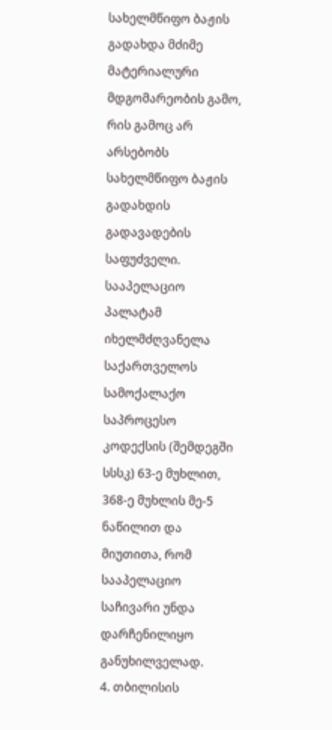სახელმწიფო ბაჟის გადახდა მძიმე მატერიალური მდგომარეობის გამო, რის გამოც არ არსებობს სახელმწიფო ბაჟის გადახდის გადავადების საფუძველი. სააპელაციო პალატამ იხელმძღვანელა საქართველოს სამოქალაქო საპროცესო კოდექსის (შემდეგში სსსკ) 63-ე მუხლით, 368-ე მუხლის მე-5 ნაწილით და მიუთითა, რომ სააპელაციო საჩივარი უნდა დარჩენილიყო განუხილველად.
4. თბილისის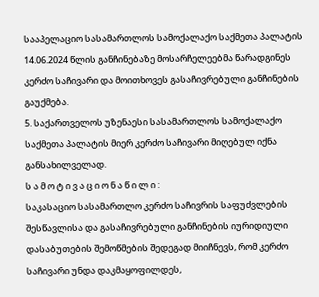სააპელაციო სასამართლოს სამოქალაქო საქმეთა პალატის 14.06.2024 წლის განჩინებაზე მოსარჩელეებმა წარადგინეს კერძო საჩივარი და მოითხოვეს გასაჩივრებული განჩინების გაუქმება.
5. საქართველოს უზენაესი სასამართლოს სამოქალაქო საქმეთა პალატის მიერ კერძო საჩივარი მიღებულ იქნა განსახილველად.
ს ა მ ო ტ ი ვ ა ც ი ო ნ ა წ ი ლ ი :
საკასაციო სასამართლო კერძო საჩივრის საფუძვლების შესწავლისა და გასაჩივრებული განჩინების იურიდიული დასაბუთების შემოწმების შედეგად მიიჩნევს, რომ კერძო საჩივარი უნდა დაკმაყოფილდეს,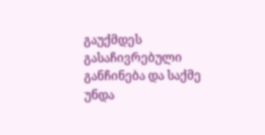გაუქმდეს გასაჩივრებული განჩინება და საქმე უნდა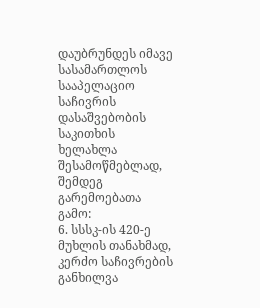დაუბრუნდეს იმავე სასამართლოს სააპელაციო საჩივრის დასაშვებობის საკითხის ხელახლა შესამოწმებლად, შემდეგ გარემოებათა გამო:
6. სსსკ-ის 420-ე მუხლის თანახმად, კერძო საჩივრების განხილვა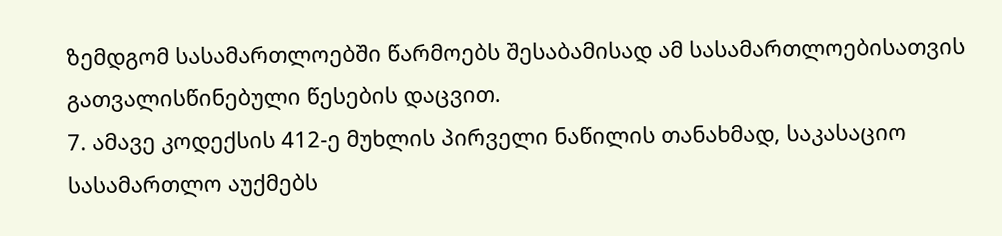ზემდგომ სასამართლოებში წარმოებს შესაბამისად ამ სასამართლოებისათვის გათვალისწინებული წესების დაცვით.
7. ამავე კოდექსის 412-ე მუხლის პირველი ნაწილის თანახმად, საკასაციო სასამართლო აუქმებს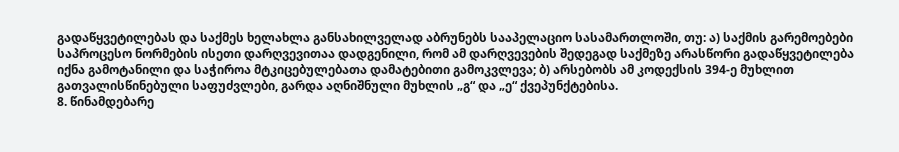გადაწყვეტილებას და საქმეს ხელახლა განსახილველად აბრუნებს სააპელაციო სასამართლოში, თუ: ა) საქმის გარემოებები საპროცესო ნორმების ისეთი დარღვევითაა დადგენილი, რომ ამ დარღვევების შედეგად საქმეზე არასწორი გადაწყვეტილება იქნა გამოტანილი და საჭიროა მტკიცებულებათა დამატებითი გამოკვლევა; ბ) არსებობს ამ კოდექსის 394-ე მუხლით გათვალისწინებული საფუძვლები, გარდა აღნიშნული მუხლის „გ“ და „ე“ ქვეპუნქტებისა.
8. წინამდებარე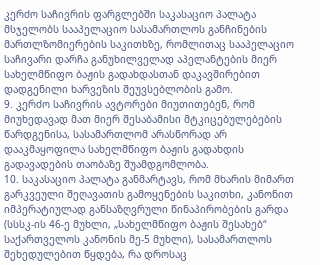კერძო საჩივრის ფარგლებში საკასაციო პალატა მსჯელობს სააპელაციო სასამართლოს განჩინების მართლზომიერების საკითხზე, რომლითაც სააპელაციო საჩივარი დარჩა განუხილველად აპელანტების მიერ სახელმწიფო ბაჟის გადახდასთან დაკავშირებით დადგენილი ხარვეზის შეუვსებლობის გამო.
9. კერძო საჩივრის ავტორები მიუთითებენ, რომ მიუხედავად მათ მიერ შესაბამისი მტკიცებულებების წარდგენისა, სასამართლომ არასწორად არ დააკმაყოფილა სახელმწიფო ბაჟის გადახდის გადავადების თაობაზე შუამდგომლობა.
10. საკასაციო პალატა განმარტავს, რომ მხარის მიმართ გარკვეული შეღავათის გამოყენების საკითხი, კანონით იმპერატიულად განსაზღვრული წინაპირობების გარდა (სსსკ-ის 46-ე მუხლი, „სახელმწიფო ბაჟის შესახებ“ საქართველოს კანონის მე-5 მუხლი), სასამართლოს შეხედულებით წყდება, რა დროსაც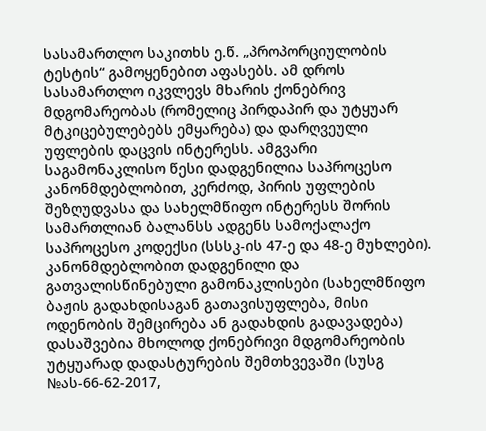სასამართლო საკითხს ე.წ. „პროპორციულობის ტესტის“ გამოყენებით აფასებს. ამ დროს სასამართლო იკვლევს მხარის ქონებრივ მდგომარეობას (რომელიც პირდაპირ და უტყუარ მტკიცებულებებს ემყარება) და დარღვეული უფლების დაცვის ინტერესს. ამგვარი საგამონაკლისო წესი დადგენილია საპროცესო კანონმდებლობით, კერძოდ, პირის უფლების შეზღუდვასა და სახელმწიფო ინტერესს შორის სამართლიან ბალანსს ადგენს სამოქალაქო საპროცესო კოდექსი (სსსკ-ის 47-ე და 48-ე მუხლები). კანონმდებლობით დადგენილი და გათვალისწინებული გამონაკლისები (სახელმწიფო ბაჟის გადახდისაგან გათავისუფლება, მისი ოდენობის შემცირება ან გადახდის გადავადება) დასაშვებია მხოლოდ ქონებრივი მდგომარეობის უტყუარად დადასტურების შემთხვევაში (სუსგ №ას-66-62-2017,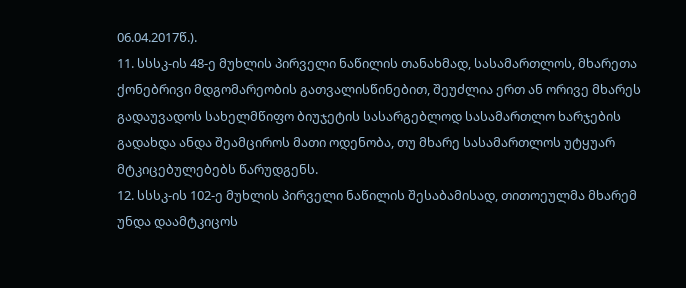06.04.2017წ.).
11. სსსკ-ის 48-ე მუხლის პირველი ნაწილის თანახმად, სასამართლოს, მხარეთა ქონებრივი მდგომარეობის გათვალისწინებით, შეუძლია ერთ ან ორივე მხარეს გადაუვადოს სახელმწიფო ბიუჯეტის სასარგებლოდ სასამართლო ხარჯების გადახდა ანდა შეამციროს მათი ოდენობა, თუ მხარე სასამართლოს უტყუარ მტკიცებულებებს წარუდგენს.
12. სსსკ-ის 102-ე მუხლის პირველი ნაწილის შესაბამისად, თითოეულმა მხარემ უნდა დაამტკიცოს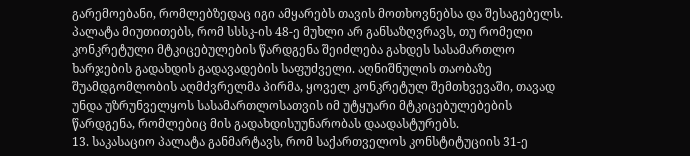გარემოებანი, რომლებზედაც იგი ამყარებს თავის მოთხოვნებსა და შესაგებელს. პალატა მიუთითებს, რომ სსსკ-ის 48-ე მუხლი არ განსაზღვრავს, თუ რომელი კონკრეტული მტკიცებულების წარდგენა შეიძლება გახდეს სასამართლო ხარჯების გადახდის გადავადების საფუძველი. აღნიშნულის თაობაზე შუამდგომლობის აღმძვრელმა პირმა, ყოველ კონკრეტულ შემთხვევაში, თავად უნდა უზრუნველყოს სასამართლოსათვის იმ უტყუარი მტკიცებულებების წარდგენა, რომლებიც მის გადახდისუუნარობას დაადასტურებს.
13. საკასაციო პალატა განმარტავს, რომ საქართველოს კონსტიტუციის 31-ე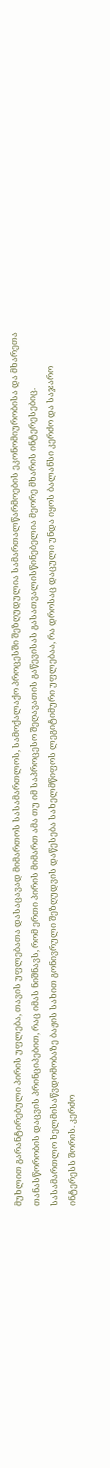მუხლით გარანტირებული პირის უფლება, თავის უფლებათა დასაცავად მიმართოს სასამართლოს, სამოქალაქო პროცესში შეზღუდულია სამართალწარმოების ეკონომიურობისა და მხარეთა თანასწორობის დაცვის პრინციპებით, რაც იმას ნიშნავს, რომ ერთი პირის მიმართ ამა თუ იმ საპროცესო შეღავათის გაწევისას გასათვალისწინებელია მეორე მხარის ინტერესებიც. სასამართლო ხელმისაწვდომობაზე ბაჟის სახით გონივრული შეზღუდვის დაწესება სახელმწიფოს ლეგიტიმური უფლებაა, რა დროსაც დაცული უნდა იყოს ბალანსი კერძო და საჯარო ინტერესს შორის. კერძო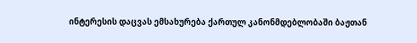ინტერესის დაცვას ემსახურება ქართულ კანონმდებლობაში ბაჟთან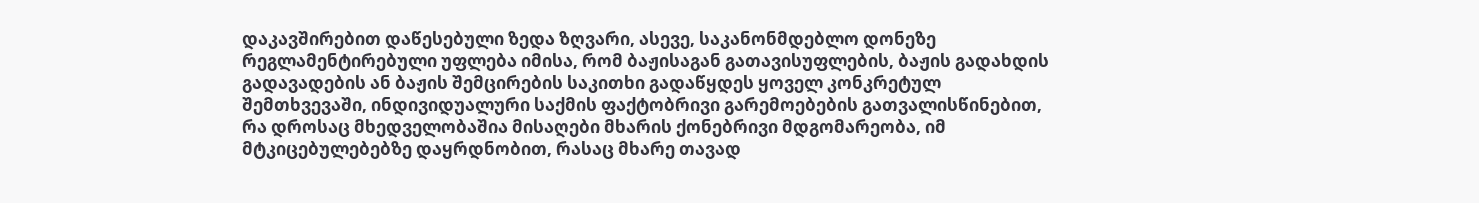დაკავშირებით დაწესებული ზედა ზღვარი, ასევე, საკანონმდებლო დონეზე რეგლამენტირებული უფლება იმისა, რომ ბაჟისაგან გათავისუფლების, ბაჟის გადახდის გადავადების ან ბაჟის შემცირების საკითხი გადაწყდეს ყოველ კონკრეტულ შემთხვევაში, ინდივიდუალური საქმის ფაქტობრივი გარემოებების გათვალისწინებით, რა დროსაც მხედველობაშია მისაღები მხარის ქონებრივი მდგომარეობა, იმ მტკიცებულებებზე დაყრდნობით, რასაც მხარე თავად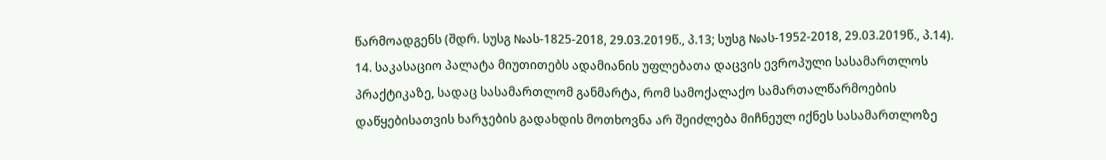წარმოადგენს (შდრ. სუსგ №ას-1825-2018, 29.03.2019წ., პ.13; სუსგ №ას-1952-2018, 29.03.2019წ., პ.14).
14. საკასაციო პალატა მიუთითებს ადამიანის უფლებათა დაცვის ევროპული სასამართლოს პრაქტიკაზე, სადაც სასამართლომ განმარტა, რომ სამოქალაქო სამართალწარმოების დაწყებისათვის ხარჯების გადახდის მოთხოვნა არ შეიძლება მიჩნეულ იქნეს სასამართლოზე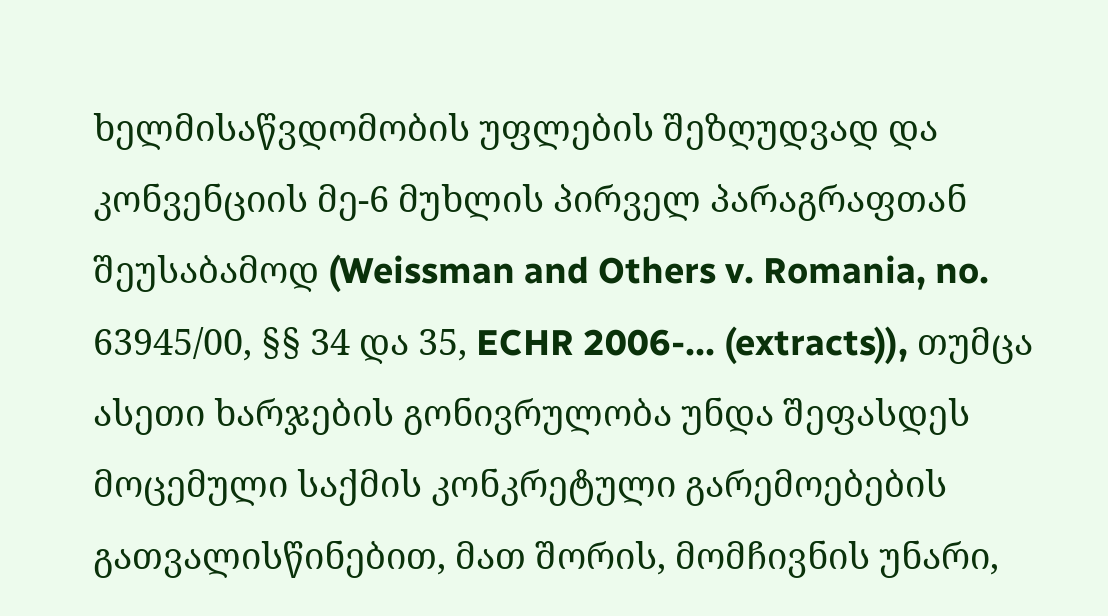ხელმისაწვდომობის უფლების შეზღუდვად და კონვენციის მე-6 მუხლის პირველ პარაგრაფთან შეუსაბამოდ (Weissman and Others v. Romania, no. 63945/00, §§ 34 და 35, ECHR 2006-... (extracts)), თუმცა ასეთი ხარჯების გონივრულობა უნდა შეფასდეს მოცემული საქმის კონკრეტული გარემოებების გათვალისწინებით, მათ შორის, მომჩივნის უნარი,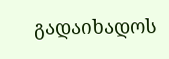გადაიხადოს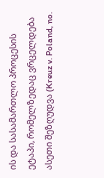ის და სასამართლო პროცესის ეტაპი, რომელზედაც ვრცელდება ასეთი შეზღუდვა (Kreuz v. Poland, no.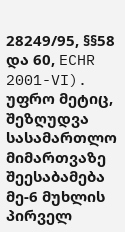28249/95, §§58 და 60, ECHR 2001-VI). უფრო მეტიც, შეზღუდვა სასამართლო მიმართვაზე შეესაბამება მე-6 მუხლის პირველ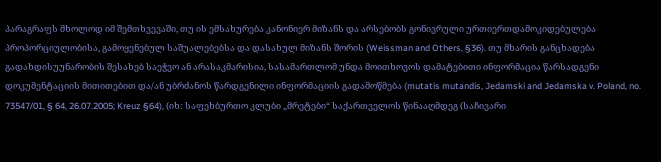პარაგრაფს მხოლოდ იმ შემთხვევაში, თუ ის ემსახურება კანონიერ მიზანს და არსებობს გონივრული ურთიერთდამოკიდებულება პროპორციულობისა, გამოყენებულ საშუალებებსა და დასახულ მიზანს შორის (Weissman and Others, §36). თუ მხარის განცხადება გადახდისუუნარობის შესახებ საეჭვო ან არასაკმარისია, სასამართლომ უნდა მოითხოვოს დამატებითი ინფორმაცია წარსადგენი დოკუმენტაციის მითითებით და/ან უბრძანოს წარდგენილი ინფორმაციის გადამოწმება (mutatis mutandis, Jedamski and Jedamska v. Poland, no. 73547/01, § 64, 26.07.2005; Kreuz §64), (იხ: საფეხბურთო კლუბი „მრეტები“ საქართველოს წინააღმდეგ (საჩივარი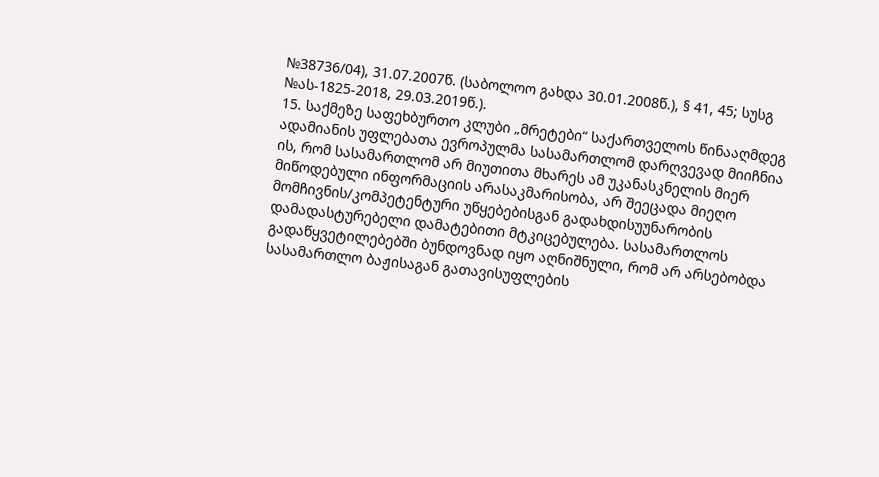№38736/04), 31.07.2007წ. (საბოლოო გახდა 30.01.2008წ.), § 41, 45; სუსგ №ას-1825-2018, 29.03.2019წ.).
15. საქმეზე საფეხბურთო კლუბი „მრეტები“ საქართველოს წინააღმდეგ ადამიანის უფლებათა ევროპულმა სასამართლომ დარღვევად მიიჩნია ის, რომ სასამართლომ არ მიუთითა მხარეს ამ უკანასკნელის მიერ მიწოდებული ინფორმაციის არასაკმარისობა, არ შეეცადა მიეღო მომჩივნის/კომპეტენტური უწყებებისგან გადახდისუუნარობის დამადასტურებელი დამატებითი მტკიცებულება. სასამართლოს გადაწყვეტილებებში ბუნდოვნად იყო აღნიშნული, რომ არ არსებობდა სასამართლო ბაჟისაგან გათავისუფლების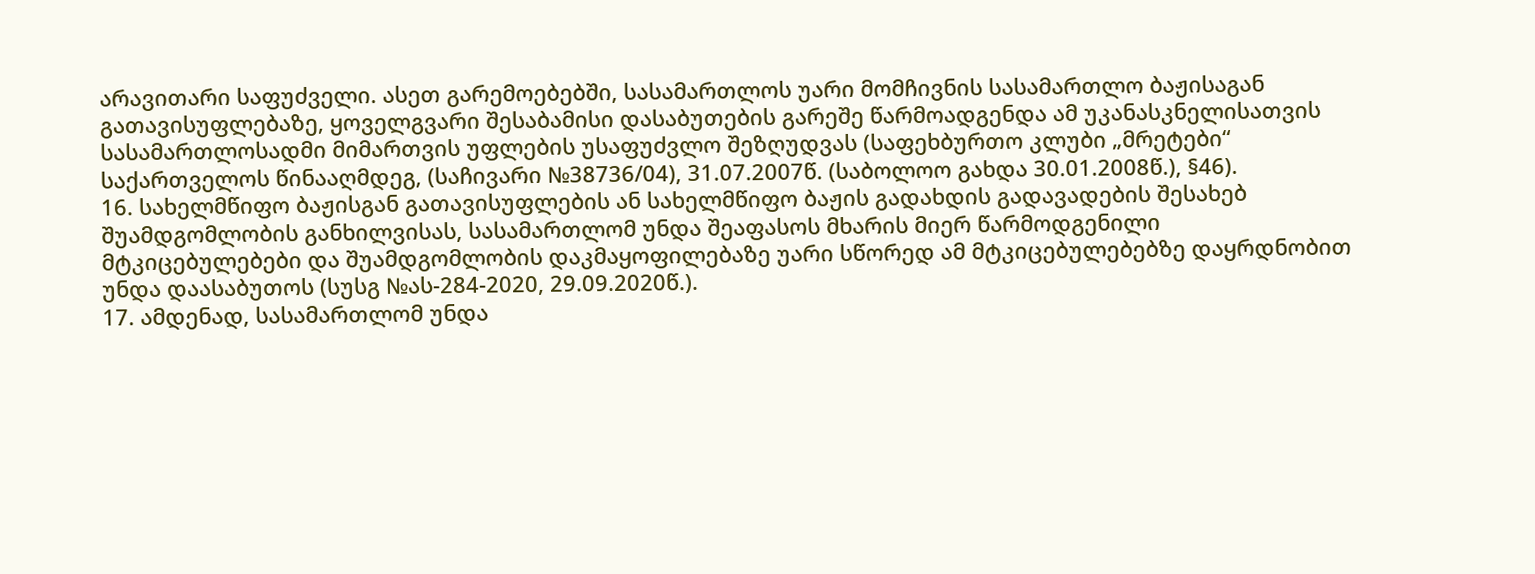არავითარი საფუძველი. ასეთ გარემოებებში, სასამართლოს უარი მომჩივნის სასამართლო ბაჟისაგან გათავისუფლებაზე, ყოველგვარი შესაბამისი დასაბუთების გარეშე წარმოადგენდა ამ უკანასკნელისათვის სასამართლოსადმი მიმართვის უფლების უსაფუძვლო შეზღუდვას (საფეხბურთო კლუბი „მრეტები“ საქართველოს წინააღმდეგ, (საჩივარი №38736/04), 31.07.2007წ. (საბოლოო გახდა 30.01.2008წ.), §46).
16. სახელმწიფო ბაჟისგან გათავისუფლების ან სახელმწიფო ბაჟის გადახდის გადავადების შესახებ შუამდგომლობის განხილვისას, სასამართლომ უნდა შეაფასოს მხარის მიერ წარმოდგენილი მტკიცებულებები და შუამდგომლობის დაკმაყოფილებაზე უარი სწორედ ამ მტკიცებულებებზე დაყრდნობით უნდა დაასაბუთოს (სუსგ №ას-284-2020, 29.09.2020წ.).
17. ამდენად, სასამართლომ უნდა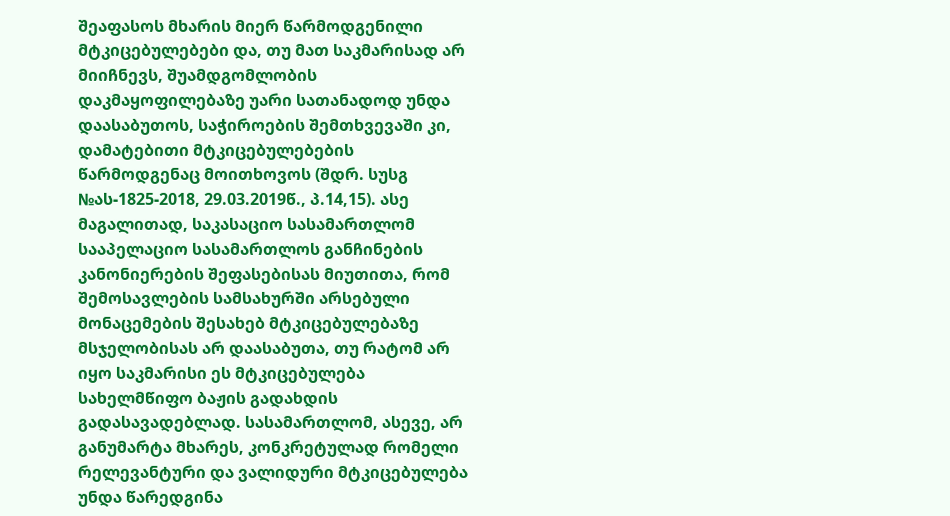შეაფასოს მხარის მიერ წარმოდგენილი მტკიცებულებები და, თუ მათ საკმარისად არ მიიჩნევს, შუამდგომლობის დაკმაყოფილებაზე უარი სათანადოდ უნდა დაასაბუთოს, საჭიროების შემთხვევაში კი, დამატებითი მტკიცებულებების წარმოდგენაც მოითხოვოს (შდრ. სუსგ №ას-1825-2018, 29.03.2019წ., პ.14,15). ასე მაგალითად, საკასაციო სასამართლომ სააპელაციო სასამართლოს განჩინების კანონიერების შეფასებისას მიუთითა, რომ შემოსავლების სამსახურში არსებული მონაცემების შესახებ მტკიცებულებაზე მსჯელობისას არ დაასაბუთა, თუ რატომ არ იყო საკმარისი ეს მტკიცებულება სახელმწიფო ბაჟის გადახდის გადასავადებლად. სასამართლომ, ასევე, არ განუმარტა მხარეს, კონკრეტულად რომელი რელევანტური და ვალიდური მტკიცებულება უნდა წარედგინა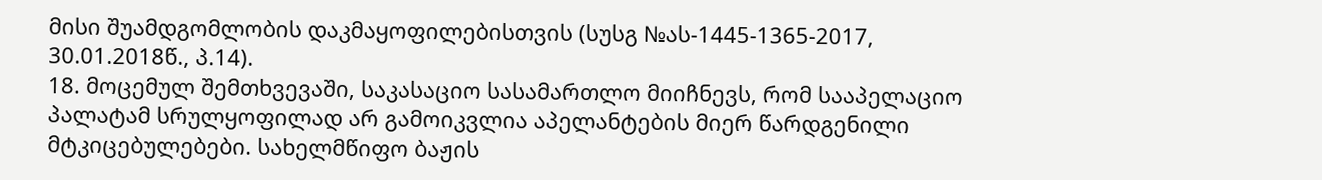მისი შუამდგომლობის დაკმაყოფილებისთვის (სუსგ №ას-1445-1365-2017, 30.01.2018წ., პ.14).
18. მოცემულ შემთხვევაში, საკასაციო სასამართლო მიიჩნევს, რომ სააპელაციო პალატამ სრულყოფილად არ გამოიკვლია აპელანტების მიერ წარდგენილი მტკიცებულებები. სახელმწიფო ბაჟის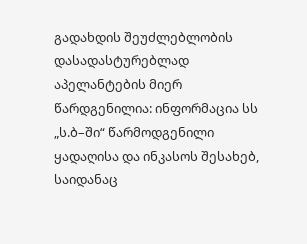გადახდის შეუძლებლობის დასადასტურებლად აპელანტების მიერ წარდგენილია: ინფორმაცია სს „ს.ბ–ში“ წარმოდგენილი ყადაღისა და ინკასოს შესახებ, საიდანაც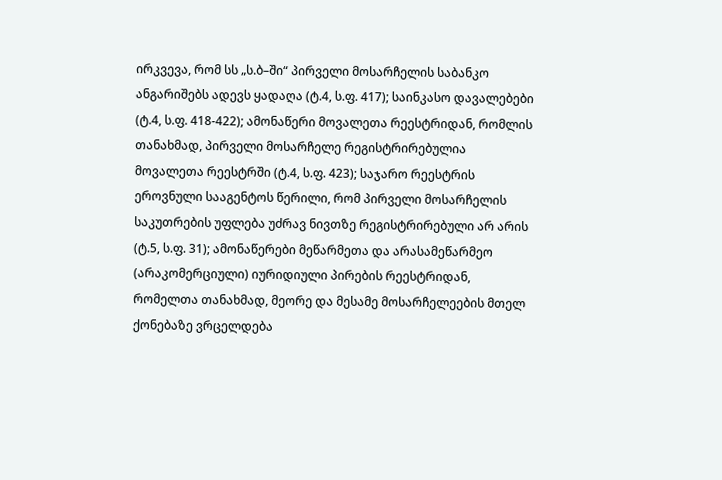ირკვევა, რომ სს „ს.ბ–ში“ პირველი მოსარჩელის საბანკო ანგარიშებს ადევს ყადაღა (ტ.4, ს.ფ. 417); საინკასო დავალებები (ტ.4, ს.ფ. 418-422); ამონაწერი მოვალეთა რეესტრიდან, რომლის თანახმად, პირველი მოსარჩელე რეგისტრირებულია მოვალეთა რეესტრში (ტ.4, ს.ფ. 423); საჯარო რეესტრის ეროვნული სააგენტოს წერილი, რომ პირველი მოსარჩელის საკუთრების უფლება უძრავ ნივთზე რეგისტრირებული არ არის (ტ.5, ს.ფ. 31); ამონაწერები მეწარმეთა და არასამეწარმეო (არაკომერციული) იურიდიული პირების რეესტრიდან, რომელთა თანახმად, მეორე და მესამე მოსარჩელეების მთელ ქონებაზე ვრცელდება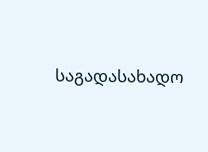საგადასახადო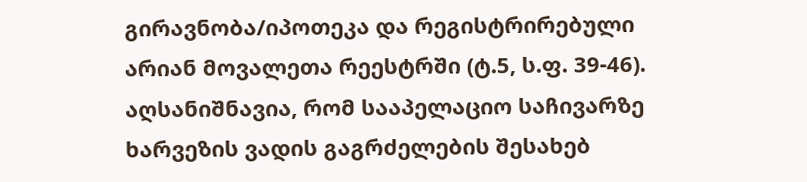გირავნობა/იპოთეკა და რეგისტრირებული არიან მოვალეთა რეესტრში (ტ.5, ს.ფ. 39-46). აღსანიშნავია, რომ სააპელაციო საჩივარზე ხარვეზის ვადის გაგრძელების შესახებ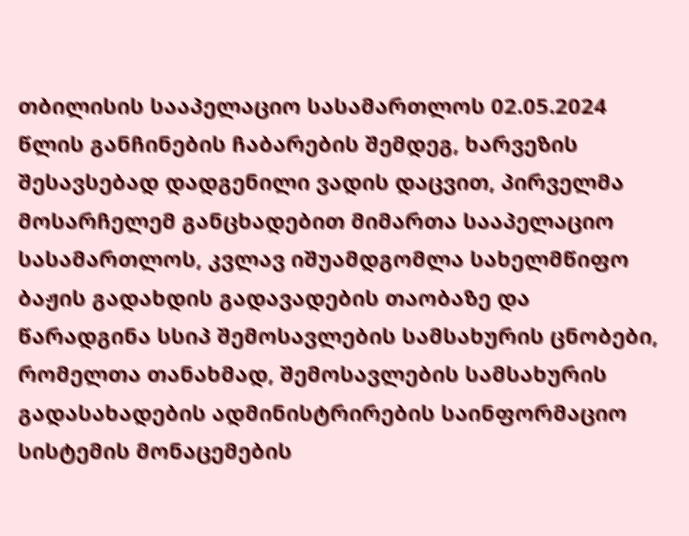თბილისის სააპელაციო სასამართლოს 02.05.2024 წლის განჩინების ჩაბარების შემდეგ, ხარვეზის შესავსებად დადგენილი ვადის დაცვით, პირველმა მოსარჩელემ განცხადებით მიმართა სააპელაციო სასამართლოს, კვლავ იშუამდგომლა სახელმწიფო ბაჟის გადახდის გადავადების თაობაზე და წარადგინა სსიპ შემოსავლების სამსახურის ცნობები, რომელთა თანახმად, შემოსავლების სამსახურის გადასახადების ადმინისტრირების საინფორმაციო სისტემის მონაცემების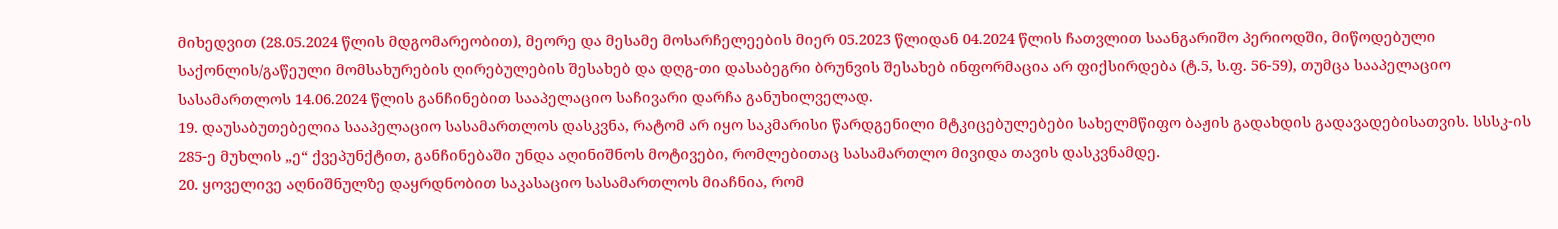მიხედვით (28.05.2024 წლის მდგომარეობით), მეორე და მესამე მოსარჩელეების მიერ 05.2023 წლიდან 04.2024 წლის ჩათვლით საანგარიშო პერიოდში, მიწოდებული საქონლის/გაწეული მომსახურების ღირებულების შესახებ და დღგ-თი დასაბეგრი ბრუნვის შესახებ ინფორმაცია არ ფიქსირდება (ტ.5, ს.ფ. 56-59), თუმცა სააპელაციო სასამართლოს 14.06.2024 წლის განჩინებით სააპელაციო საჩივარი დარჩა განუხილველად.
19. დაუსაბუთებელია სააპელაციო სასამართლოს დასკვნა, რატომ არ იყო საკმარისი წარდგენილი მტკიცებულებები სახელმწიფო ბაჟის გადახდის გადავადებისათვის. სსსკ-ის 285-ე მუხლის „ე“ ქვეპუნქტით, განჩინებაში უნდა აღინიშნოს მოტივები, რომლებითაც სასამართლო მივიდა თავის დასკვნამდე.
20. ყოველივე აღნიშნულზე დაყრდნობით საკასაციო სასამართლოს მიაჩნია, რომ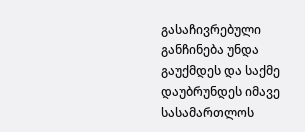გასაჩივრებული განჩინება უნდა გაუქმდეს და საქმე დაუბრუნდეს იმავე სასამართლოს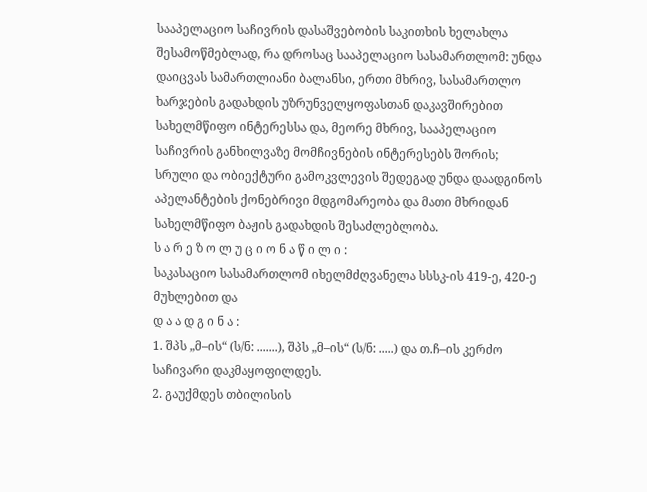სააპელაციო საჩივრის დასაშვებობის საკითხის ხელახლა შესამოწმებლად, რა დროსაც სააპელაციო სასამართლომ: უნდა დაიცვას სამართლიანი ბალანსი, ერთი მხრივ, სასამართლო ხარჯების გადახდის უზრუნველყოფასთან დაკავშირებით სახელმწიფო ინტერესსა და, მეორე მხრივ, სააპელაციო საჩივრის განხილვაზე მომჩივნების ინტერესებს შორის; სრული და ობიექტური გამოკვლევის შედეგად უნდა დაადგინოს აპელანტების ქონებრივი მდგომარეობა და მათი მხრიდან სახელმწიფო ბაჟის გადახდის შესაძლებლობა.
ს ა რ ე ზ ო ლ უ ც ი ო ნ ა წ ი ლ ი :
საკასაციო სასამართლომ იხელმძღვანელა სსსკ-ის 419-ე, 420-ე მუხლებით და
დ ა ა დ გ ი ნ ა :
1. შპს „მ–ის“ (ს/ნ: .......), შპს „მ–ის“ (ს/ნ: .....) და თ.ჩ–ის კერძო საჩივარი დაკმაყოფილდეს.
2. გაუქმდეს თბილისის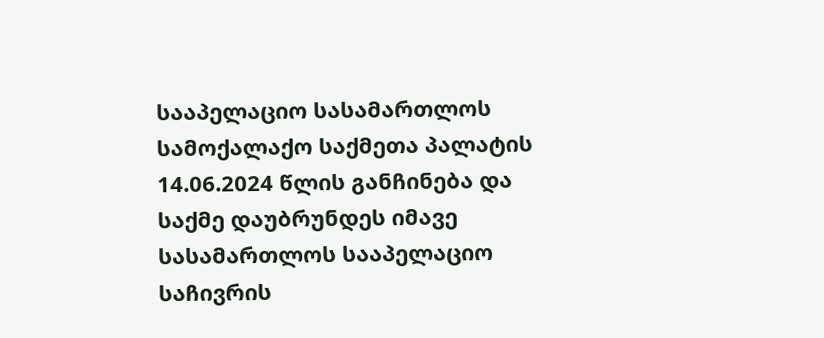სააპელაციო სასამართლოს სამოქალაქო საქმეთა პალატის 14.06.2024 წლის განჩინება და საქმე დაუბრუნდეს იმავე სასამართლოს სააპელაციო საჩივრის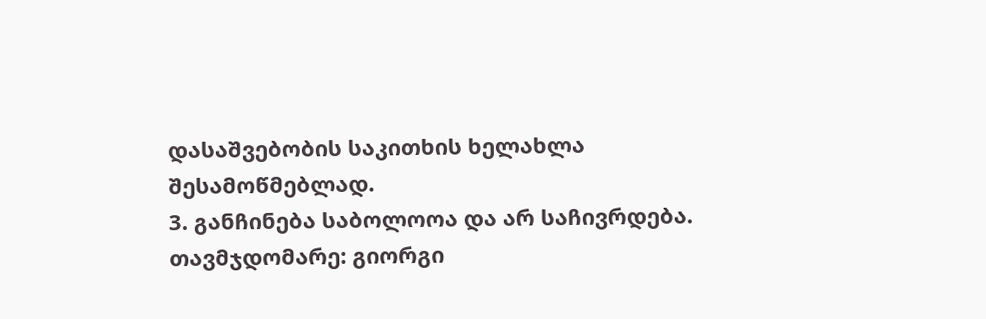დასაშვებობის საკითხის ხელახლა შესამოწმებლად.
3. განჩინება საბოლოოა და არ საჩივრდება.
თავმჯდომარე: გიორგი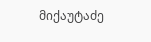მიქაუტაძე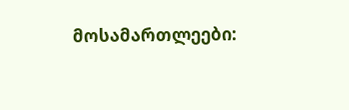მოსამართლეები: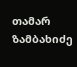თამარ ზამბახიძე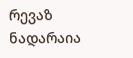რევაზ ნადარაია